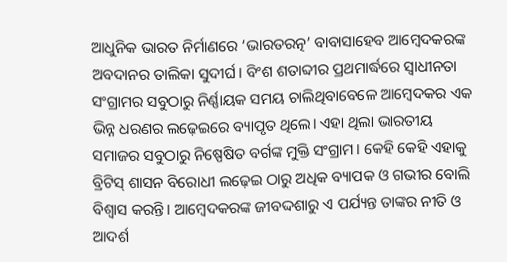ଆଧୁନିକ ଭାରତ ନିର୍ମାଣରେ ‘ଭାରତରତ୍ନ’ ବାବାସାହେବ ଆମ୍ବେଦକରଙ୍କ ଅବଦାନର ତାଲିକା ସୁଦୀର୍ଘ। ବିଂଶ ଶତାବ୍ଦୀର ପ୍ରଥମାର୍ଦ୍ଧରେ ସ୍ବାଧୀନତା ସଂଗ୍ରାମର ସବୁଠାରୁ ନିର୍ଣ୍ଣାୟକ ସମୟ ଚାଲିଥିବାବେଳେ ଆମ୍ବେଦକର ଏକ ଭିନ୍ନ ଧରଣର ଲଢ଼େଇରେ ବ୍ୟାପୃତ ଥିଲେ। ଏହା ଥିଲା ଭାରତୀୟ ସମାଜର ସବୁଠାରୁ ନିଷ୍ପେଷିତ ବର୍ଗଙ୍କ ମୁକ୍ତି ସଂଗ୍ରାମ। କେହି କେହି ଏହାକୁ ବ୍ରିଟିସ୍ ଶାସନ ବିରୋଧୀ ଲଢ଼େଇ ଠାରୁ ଅଧିକ ବ୍ୟାପକ ଓ ଗଭୀର ବୋଲି ବିଶ୍ବାସ କରନ୍ତି। ଆମ୍ବେଦକରଙ୍କ ଜୀବଦ୍ଦଶାରୁ ଏ ପର୍ଯ୍ୟନ୍ତ ତାଙ୍କର ନୀତି ଓ ଆଦର୍ଶ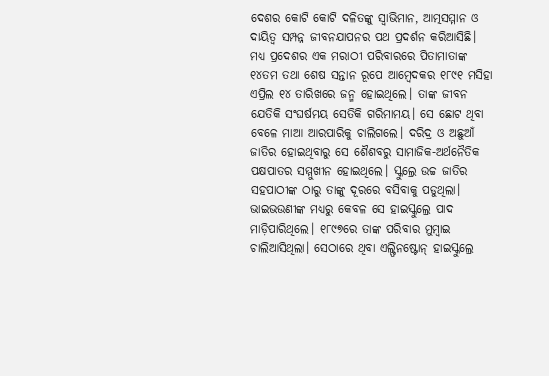ଦେଶର କୋଟି କୋଟି ଦଳିତଙ୍କୁ ସ୍ବାଭିମାନ, ଆତ୍ମସମ୍ମାନ ଓ ଦାୟିତ୍ବ ସମ୍ପନ୍ନ ଜୀବନଯାପନର ପଥ ପ୍ରଦର୍ଶନ କରିଆସିଛି। ମଧ୍ୟ ପ୍ରଦେଶର ଏକ ମରାଠୀ ପରିବାରରେ ପିତାମାତାଙ୍କ ୧୪ତମ ତଥା ଶେଷ ସନ୍ତାନ ରୂପେ ଆମ୍ବେଦକର ୧୮୯୧ ମସିହା ଏପ୍ରିଲ ୧୪ ତାରିଖରେ ଜନ୍ମ ହୋଇଥିଲେ। ତାଙ୍କ ଜୀବନ ଯେତିକି ସଂଘର୍ଷମୟ ସେତିକି ଗରିମାମୟ। ସେ ଛୋଟ ଥିବା ବେଳେ ମାଆ ଆରପାରିକୁ ଚାଲିଗଲେ। ଦରିଦ୍ର ଓ ଅଛୁଆଁ ଜାତିର ହୋଇଥିବାରୁ ସେ ଶୈଶବରୁ ସାମାଜିକ-ଅର୍ଥନୈତିକ ପକ୍ଷପାତର ସମ୍ମୁଖୀନ ହୋଇଥିଲେ। ସ୍କୁଲ୍ରେ ଉଚ୍ଚ ଜାତିର ସହପାଠୀଙ୍କ ଠାରୁ ତାଙ୍କୁ ଦୂରରେ ବସିବାକୁ ପଡୁଥିଲା। ଭାଇଭଉଣୀଙ୍କ ମଧ୍ୟରୁ କେବଳ ସେ ହାଇସ୍କୁଲ୍ରେ ପାଦ ମାଡ଼ିପାରିଥିଲେ। ୧୮୯୭ରେ ତାଙ୍କ ପରିବାର ମୁମ୍ବାଇ ଚାଲିଆସିଥିଲା। ସେଠାରେ ଥିବା ଏଲ୍ଫିନଷ୍ଟୋନ୍ ହାଇସ୍କୁଲ୍ରେ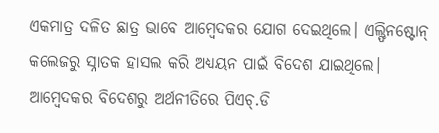ଏକମାତ୍ର ଦଳିତ ଛାତ୍ର ଭାବେ ଆମ୍ବେଦକର ଯୋଗ ଦେଇଥିଲେ। ଏଲ୍ଫିନଷ୍ଟୋନ୍ କଲେଜରୁ ସ୍ନାତକ ହାସଲ କରି ଅଧ୍ୟୟନ ପାଇଁ ବିଦେଶ ଯାଇଥିଲେ।
ଆମ୍ବେଦକର ବିଦେଶରୁ ଅର୍ଥନୀତିରେ ପିଏଚ୍.ଡି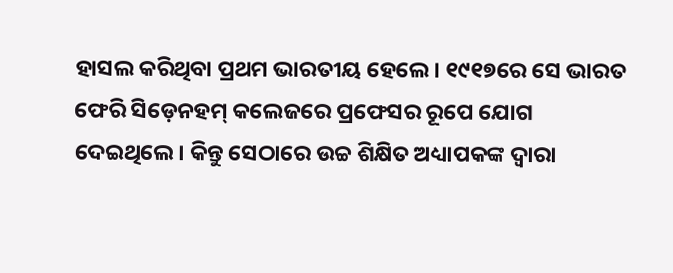ହାସଲ କରିଥିବା ପ୍ରଥମ ଭାରତୀୟ ହେଲେ। ୧୯୧୭ରେ ସେ ଭାରତ ଫେରି ସିଡ଼େନହମ୍ କଲେଜରେ ପ୍ରଫେସର ରୂପେ ଯୋଗ ଦେଇଥିଲେ। କିନ୍ତୁ ସେଠାରେ ଉଚ୍ଚ ଶିକ୍ଷିତ ଅଧ୍ୟାପକଙ୍କ ଦ୍ବାରା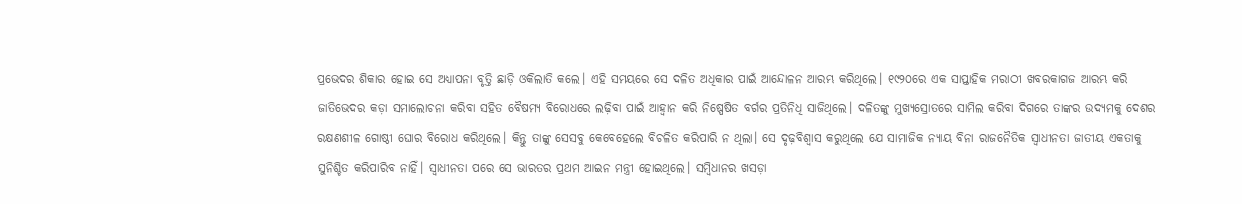ପ୍ରଭେଦର ଶିକାର ହୋଇ ସେ ଅଧ୍ୟାପନା ବୃତ୍ତି ଛାଡ଼ି ଓକିଲାତି କଲେ। ଏହି ସମୟରେ ସେ ଦଳିତ ଅଧିକାର ପାଇଁ ଆନ୍ଦୋଳନ ଆରମ୍ଭ କରିଥିଲେ। ୧୯୨୦ରେ ଏକ ସାପ୍ତାହିକ ମରାଠୀ ଖବରକାଗଜ ଆରମ୍ଭ କରି ଜାତିଭେଦର କଡ଼ା ସମାଲୋଚନା କରିବା ସହିତ ବୈଷମ୍ୟ ବିରୋଧରେ ଲଢ଼ିବା ପାଇଁ ଆହ୍ବାନ କରି ନିଷ୍ପେଷିତ ବର୍ଗର ପ୍ରତିନିଧି ସାଜିଥିଲେ। ଦଳିତଙ୍କୁ ମୁଖ୍ୟସ୍ରୋତରେ ସାମିଲ କରିବା ଦିଗରେ ତାଙ୍କର ଉଦ୍ୟମକୁ ଦେଶର ରକ୍ଷଣଶୀଳ ଗୋଷ୍ଠୀ ଘୋର ବିରୋଧ କରିଥିଲେ। କିନ୍ତୁ ତାଙ୍କୁ ସେସବୁ କେବେହେଲେ ବିଚଳିତ କରିପାରି ନ ଥିଲା। ସେ ଦୃଢ଼ବିଶ୍ବାସ କରୁଥିଲେ ଯେ ସାମାଜିକ ନ୍ୟାୟ ବିନା ରାଜନୈତିକ ସ୍ବାଧୀନତା ଜାତୀୟ ଏକତାକୁ ସୁନିଶ୍ଚିତ କରିପାରିବ ନାହିଁ। ସ୍ବାଧୀନତା ପରେ ସେ ଭାରତର ପ୍ରଥମ ଆଇନ ମନ୍ତ୍ରୀ ହୋଇଥିଲେ। ସମ୍ବିଧାନର ଖସଡ଼ା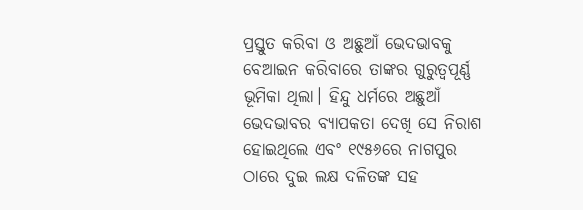ପ୍ରସ୍ତୁତ କରିବା ଓ ଅଛୁଆଁ ଭେଦଭାବକୁ ବେଆଇନ କରିବାରେ ତାଙ୍କର ଗୁରୁତ୍ବପୂର୍ଣ୍ଣ ଭୂମିକା ଥିଲା। ହିନ୍ଦୁ ଧର୍ମରେ ଅଛୁଆଁ ଭେଦଭାବର ବ୍ୟାପକତା ଦେଖି ସେ ନିରାଶ ହୋଇଥିଲେ ଏବଂ ୧୯୫୬ରେ ନାଗପୁର ଠାରେ ଦୁଇ ଲକ୍ଷ ଦଳିତଙ୍କ ସହ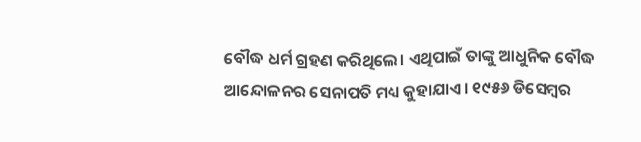ବୌଦ୍ଧ ଧର୍ମ ଗ୍ରହଣ କରିଥିଲେ। ଏଥିପାଇଁ ତାଙ୍କୁ ଆଧୁନିକ ବୌଦ୍ଧ ଆନ୍ଦୋଳନର ସେନାପତି ମଧ୍ୟ କୁହାଯାଏ। ୧୯୫୬ ଡିସେମ୍ବର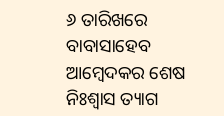୬ ତାରିଖରେ ବାବାସାହେବ ଆମ୍ବେଦକର ଶେଷ ନିଃଶ୍ବାସ ତ୍ୟାଗ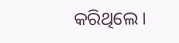କରିଥିଲେ।